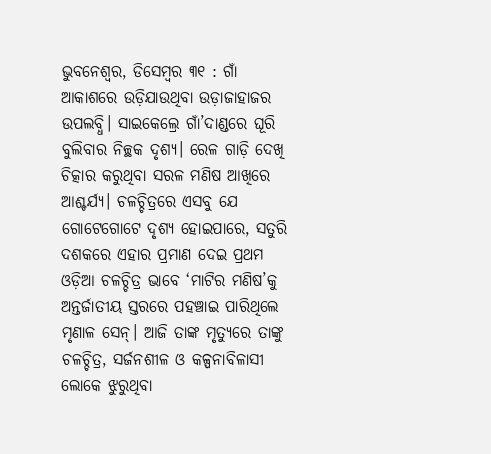ଭୁବନେଶ୍ବର, ଡିସେମ୍ବର ୩୧ : ଗାଁ ଆକାଶରେ ଉଡ଼ିଯାଉଥିବା ଉଡ଼ାଜାହାଜର ଉପଲବ୍ଧି। ସାଇକେଲ୍ରେ ଗାଁ’ଦାଣ୍ଡରେ ଘୂରି ବୁଲିବାର ନିଚ୍ଛକ ଦୃଶ୍ୟ। ରେଳ ଗାଡ଼ି ଦେଖି ଚିତ୍କାର କରୁଥିବା ସରଳ ମଣିଷ ଆଖିରେ ଆଶ୍ଚର୍ଯ୍ୟ। ଚଳଚ୍ଚିତ୍ରରେ ଏସବୁ ଯେ ଗୋଟେଗୋଟେ ଦୃଶ୍ୟ ହୋଇପାରେ, ସତୁରି ଦଶକରେ ଏହାର ପ୍ରମାଣ ଦେଇ ପ୍ରଥମ ଓଡ଼ିଆ ଚଳଚ୍ଚିତ୍ର ଭାବେ ‘ମାଟିର ମଣିଷ’କୁ ଅନ୍ତର୍ଜାତୀୟ ସ୍ତରରେ ପହଞ୍ଚାଇ ପାରିଥିଲେ ମୃଣାଳ ସେନ୍। ଆଜି ତାଙ୍କ ମୃତ୍ୟୁରେ ତାଙ୍କୁ ଚଳଚ୍ଚିତ୍ର, ସର୍ଜନଶୀଳ ଓ କଳ୍ପନାବିଳାସୀ ଲୋକେ ଝୁରୁଥିବା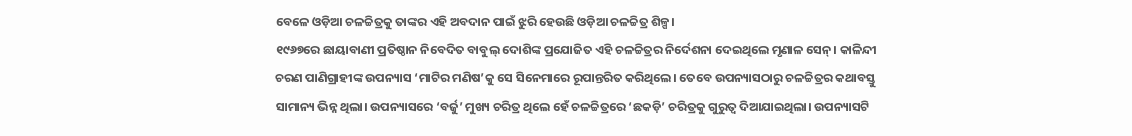ବେଳେ ଓଡ଼ିଆ ଚଳଚ୍ଚିତ୍ରକୁ ତାଙ୍କର ଏହି ଅବଦାନ ପାଇଁ ଝୁରି ହେଉଛି ଓଡ଼ିଆ ଚଳଚ୍ଚିତ୍ର ଶିଳ୍ପ।
୧୯୬୭ରେ ଛାୟାବାଣୀ ପ୍ରତିଷ୍ଠାନ ନିବେଦିତ ବାବୁଲ୍ ଦୋଶିଙ୍କ ପ୍ରଯୋଜିତ ଏହି ଚଳଚ୍ଚିତ୍ରର ନିର୍ଦେଶନା ଦେଇଥିଲେ ମୃଣାଳ ସେନ୍। କାଳିନ୍ଦୀ ଚରଣ ପାଣିଗ୍ରାହୀଙ୍କ ଉପନ୍ୟାସ ‘ମାଟିର ମଣିଷ’କୁ ସେ ସିନେମାରେ ରୂପାନ୍ତରିତ କରିଥିଲେ। ତେବେ ଉପନ୍ୟାସଠାରୁ ଚଳଚ୍ଚିତ୍ରର କଥାବସ୍ତୁ ସାମାନ୍ୟ ଭିନ୍ନ ଥିଲା। ଉପନ୍ୟାସରେ ‘ବର୍ଜୁ’ ମୁଖ୍ୟ ଚରିତ୍ର ଥିଲେ ହେଁ ଚଳଚ୍ଚିତ୍ରରେ ‘ଛକଡ଼ି’ ଚରିତ୍ରକୁ ଗୁରୁତ୍ବ ଦିଆଯାଇଥିଲା। ଉପନ୍ୟାସଟି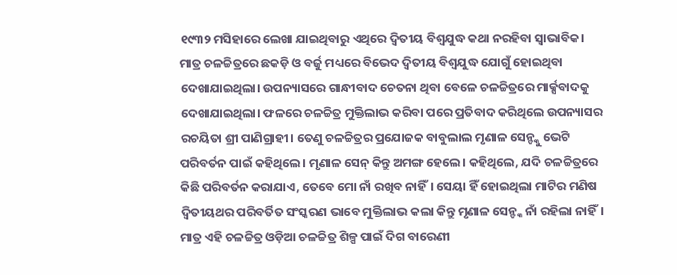୧୯୩୨ ମସିହାରେ ଲେଖା ଯାଇଥିବାରୁ ଏଥିରେ ଦ୍ବିତୀୟ ବିଶ୍ବଯୁଦ୍ଧ କଥା ନରହିବା ସ୍ବାଭାବିକ।
ମାତ୍ର ଚଳଚ୍ଚିତ୍ରରେ ଛକଡ଼ି ଓ ବର୍ଜୁ ମଧ୍ୟରେ ବିଭେଦ ଦ୍ବିତୀୟ ବିଶ୍ବଯୁଦ୍ଧ ଯୋଗୁଁ ହୋଇଥିବା ଦେଖାଯାଇଥିଲା। ଉପନ୍ୟାସରେ ଗାନ୍ଧୀବାଦ ଚେତନା ଥିବା ବେଳେ ଚଳଚ୍ଚିତ୍ରରେ ମାର୍କ୍ସବାଦକୁ ଦେଖାଯାଇଥିଲା। ଫଳରେ ଚଳଚ୍ଚିତ୍ର ମୁକ୍ତିଲାଭ କରିବା ପରେ ପ୍ରତିବାଦ କରିଥିଲେ ଉପନ୍ୟାସର ରଚୟିତା ଶ୍ରୀ ପାଣିଗ୍ରାହୀ। ତେଣୁ ଚଳଚ୍ଚିତ୍ରର ପ୍ରଯୋଜକ ବାବୁଲାଲ ମୃଣାଳ ସେନ୍ଙ୍କୁ ଭେଟି ପରିବର୍ତନ ପାଇଁ କହିଥିଲେ। ମୃଣାଳ ସେନ୍ କିନ୍ତୁ ଅମଙ୍ଗ ହେଲେ। କହିଥିଲେ, ଯଦି ଚଳଚ୍ଚିତ୍ରରେ କିଛି ପରିବର୍ତନ କରାଯାଏ, ତେବେ ମୋ ନାଁ ରଖିବ ନାହିଁ। ସେୟା ହିଁ ହୋଇଥିଲା ମାଟିର ମଣିଷ ଦ୍ବିତୀୟଥର ପରିବର୍ତିତ ସଂସ୍କରଣ ଭାବେ ମୁକ୍ତିଲାଭ କଲା କିନ୍ତୁ ମୃଣାଳ ସେନ୍ଙ୍କ ନାଁ ରହିଲା ନାହିଁ। ମାତ୍ର ଏହି ଚଳଚ୍ଚିତ୍ର ଓଡ଼ିଆ ଚଳଚ୍ଚିତ୍ର ଶିଳ୍ପ ପାଇଁ ଦିଗ ବାରେଣୀ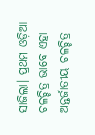ସାଜିଲା। ପ୍ରଥମ ଓଡ଼ିଆ ଚଳଚ୍ଚିତ୍ର ଭାବେ ଏହା ଅନ୍ତର୍ଜାତୀୟ ଚଳଚ୍ଚିତ୍ର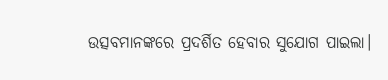ଉତ୍ସବମାନଙ୍କରେ ପ୍ରଦର୍ଶିତ ହେବାର ସୁଯୋଗ ପାଇଲା।